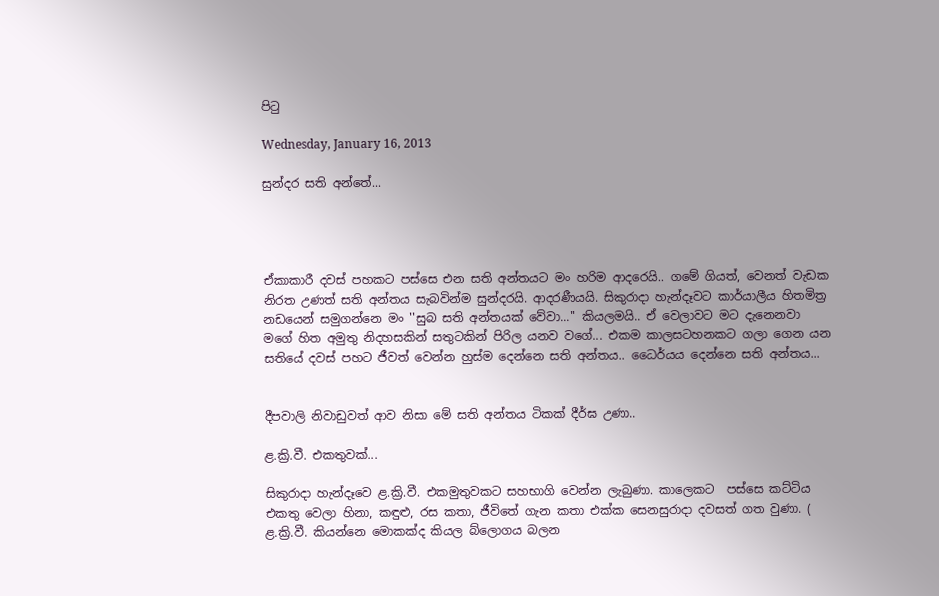පිටු

Wednesday, January 16, 2013

සුන්දර සති අන්තේ...




ඒකාකාරී දවස් පහකට පස්සෙ එන සති අන්තයට මං හරිම ආදරෙයි.. ගමේ ගියත්, වෙනත් වැඩක නිරත උණත් සති අන්තය සැබවින්ම සුන්දරයි. ආදරණීයයි. සිකුරාදා හැන්දෑවට කාර්යාලීය හිතමිත්‍ර නඩයෙන් සමුගන්නෙ මං ''සුබ සති අන්තයක් වේවා...'' කියලමයි.. ඒ වෙලාවට මට දැනෙනවා මගේ හිත අමුතු නිදහසකින් සතුටකින් පිරිල යනව ව‍ගේ... එකම කාලසටහනකට ගලා ගෙන යන සතියේ දවස් පහට ජීවත් වෙන්න හුස්ම දෙන්නෙ සති අන්තය.. ධෛර්යය දෙන්නෙ සති අන්තය...


දීපවාලි නිවාඩුවත් ආව නිසා මේ සති අන්තය ටිකක් දීර්ඝ උණා..

ළ.ක්‍රි.වී. එකතුවක්...

සිකුරාදා හැන්දෑවෙ ළ.ක්‍රි.වී. එකමුතුවකට සහභාගි වෙන්න ලැබුණා. කාලෙකට  පස්සෙ කට්ටිය එකතු වෙලා හිනා, කඳුළු, රස කතා, ජීවිතේ ගැන කතා එක්ක සෙනසුරාදා දවසත් ගත වුණා. ( ළ.ක්‍රි.වී. කියන්නෙ ‍මොකක්ද කියල බ්ලොගය බලන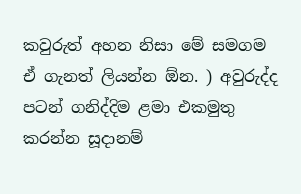කවුරුත් අහන නිසා මේ සමගම ඒ ගැනත් ලියන්න ඕන. ) අවුරුද්ද පටන් ගනිද්දිම ළමා එකමුතු කරන්න සූදානම්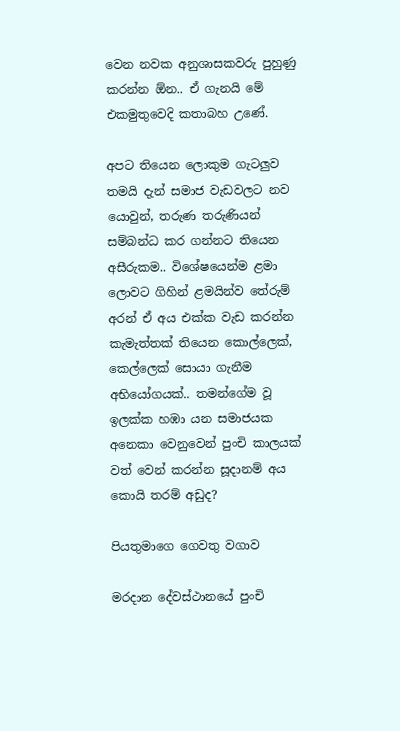වෙන නවක අනුශාසකවරු පුහුණු කරන්න ඕන.. ඒ ගැනයි මේ එකමුතුවෙදි කතාබහ උණේ.

අපට තියෙන ලොකුම ගැටලුව තමයි දැන් සමාජ වැඩවලට ‍නව යොවුන්, තරුණ තරුණියන් සම්බන්ධ කර ගන්නට තියෙන අසීරුකම.. විශේෂයෙන්ම ළමා ලොවට ගිහින් ළමයින්ව ‍තේරුම් අරන් ඒ අය එක්ක වැඩ කරන්න කැමැත්තක් තියෙන කොල්ලෙක්, කෙල්ලෙක් සොයා ගැනීම අභියෝගයක්.. තමන්ගේම වූ ඉලක්ක හඹා යන සමාජයක අනෙකා වෙනුවෙන් පුංචි කාලයක් වත් වෙන් කරන්න සූදානම් අය කොයි තරම් අඩුද?

පියතුමාගෙ ගෙවතු වගාව

මරදාන දේවස්ථානයේ පුංචි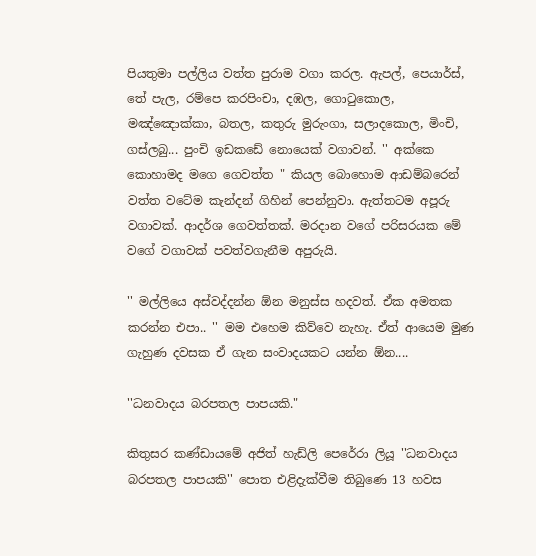පියතුමා පල්ලිය වත්ත පුරාම වගා කරල. ඇපල්, පෙයාර්ස්, තේ පැල, රම්පෙ කරපිංචා, දඹල, ගොටුකොල, මඤ්ඤොක්කා, බතල, කතුරු මුරුංගා, සලාදකොල, මිංචි, ගස්ලබු... පුංචි ඉඩකඩේ නොයෙක් වගාවන්. '' අක්කෙ කොහාමද මගෙ ගෙවත්ත " කියල බොහොම ආඩම්බරෙන් වත්ත වටේම කැන්දන් ගිහින් පෙන්නුවා. ඇත්තටම අපූරු වගාවක්. ආදර්ශ ගෙවත්තක්. මරදාන වගේ පරිසරයක මේ වගේ වගාවක් පවත්වගැනීම අපුරුයි.

'' මල්ලියෙ අස්වද්දන්න ඕන මනුස්ස හදවත්. ඒක අමතක කරන්න එපා.. '' මම එහෙම කිව්වෙ නැහැ. ඒත් ආ‍යෙම මුණ ගැහුණ දවසක ඒ ගැන සංවාදයකට යන්න ඕන....

''ධනවාදය බරපතල පාපයකි."

කිතුසර කණ්ඩායමේ අජිත් හැඩ්ලි පෙරේරා ලියූ ''ධනවාදය බරපතල පාපයකි'' පොත එළිදැක්වීම තිබුණෙ 13 හවස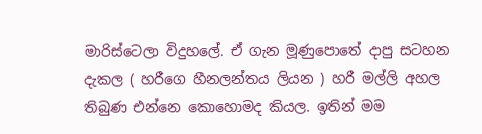මාරිස්ටෙලා විදුහලේ. ඒ ගැන මූණුපොතේ දාපු සටහන දැකල ( හරීගෙ හීනලන්තය ලියන ) හරී මල්ලි අහල තිබුණ එන්නෙ කොහොමද කියල. ඉතින් මම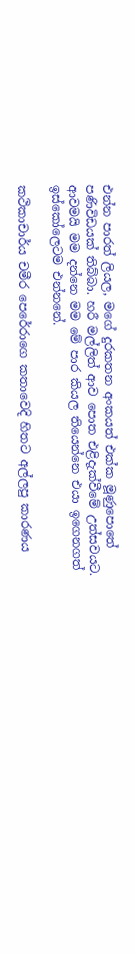එන්න පාරත් ලියල, මගේ දුරකතන අංකයත් එක්ක මූණුපොතේ පණිවිඩයක් තිබ්බා. හරී මල්ලිත් ආව පොත එළිදැක්වීමේ උත්සවයට. ආවමයි මම දන්නෙ මම මේ පාර කියල තියෙන්නෙ එයා ඉගෙනගත් ඉස්කෝලෙටම එන්නනේ.

කථිකාචාර්ය චමීර පෙරේරාගෙ කතාවෙදි හිතට අල්ලපු කාරණය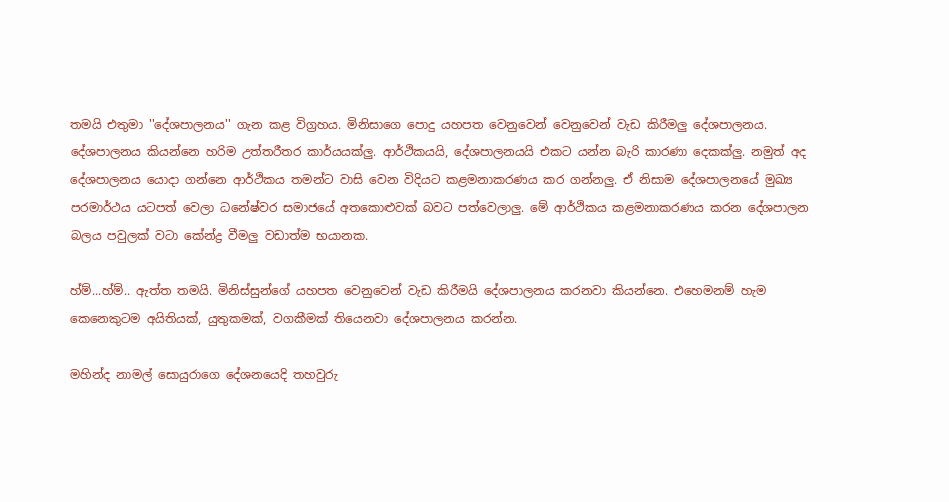තමයි එතුමා ''දේශපාලනය'' ගැන කළ විග්‍රහය. මිනිසාගෙ පොදු යහපත වෙනුවෙන් වෙනුවෙන් වැඩ කිරීමලු දේශපාලනය. දේශපාලනය කියන්නෙ හරිම උත්තරීතර කාර්යයක්ලු. ආර්ථිකයයි, දේශපාලනයයි එකට යන්න බැරි කාරණා දෙකක්ලු. නමුත් අද දේශපාලනය යොදා ගන්නෙ ආර්ථිකය තමන්ට වාසි වෙන විදියට කළමනාකරණය කර ගන්නලු. ඒ නිසාම දේශපාලනයේ මුඛ්‍ය පරමාර්ථය යටපත් වෙලා ධනේෂ්වර සමාජයේ අතකොළුවක් බවට පත්වෙලාලු. මේ ආර්ථිකය කළමනාකරණය කරන දේශපාලන බලය පවුලක් වටා කේන්ද්‍ර වීමලු වඩාත්ම භයානක.

හ්ම්...හ්ම්.. ඇත්ත තමයි. මිනිස්සුන්ගේ යහපත වෙනුවෙන් වැඩ කිරීමයි දේශපාලනය කරනවා කියන්නෙ. එහෙමනම් හැම කෙනෙකුටම අයිතියක්, යුතුකමක්, වගකීමක් තියෙනවා දේශපාලනය කරන්න.

මහින්ද නාමල් සොයුරාගෙ දේශනයෙදි තහවුරු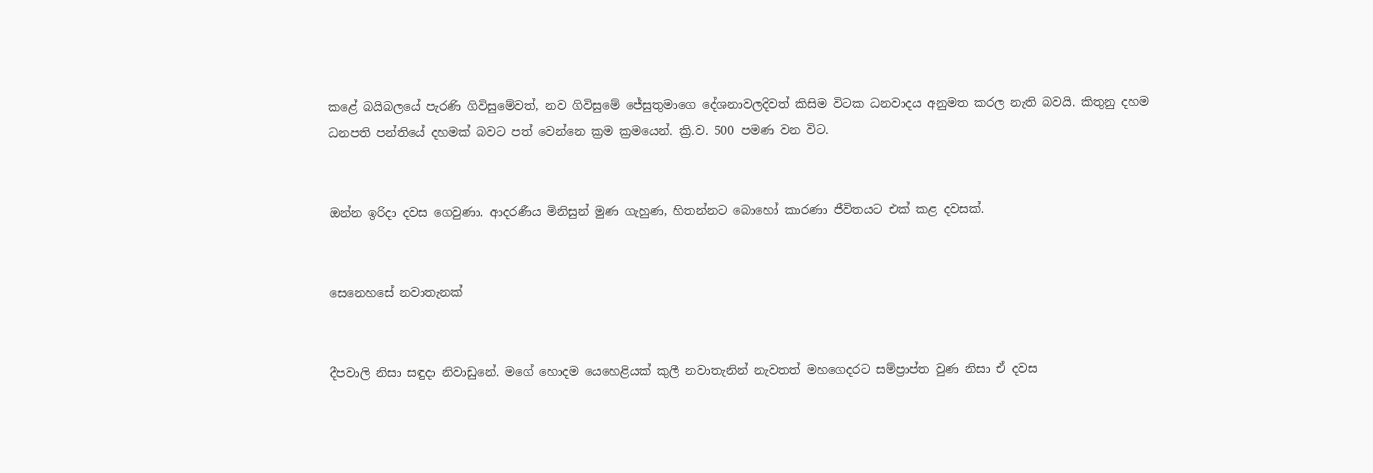කළේ බයිබලයේ පැරණි ගිවිසුමේවත්, නව ගිවිසුමේ ජේසුතුමාගෙ දේශනාවලදිවත් කිසිම විටක ධනවාදය අනුමත කරල නැති බවයි. කිතුනු දහම ධනපති පන්තියේ දහමක් බවට පත් වෙන්නෙ ක්‍රම ක්‍රමයෙන්. ක්‍රි.ව. 500 පමණ වන විට.


ඔන්න ඉරිදා දවස ගෙවුණා. ආදරණීය මිනිසුන් මුණ ගැහුණ, හිතන්නට බොහෝ කාරණා ජීවිතයට එක් කළ දවසක්.


සෙනෙහසේ නවාතැනක්


දීපවාලි නිසා සඳුදා නිවාඩුනේ. මගේ හොදම යෙහෙළියක් කුලී නවාතැනින් නැවතත් මහගෙදරට සම්ප්‍රාප්ත වුණ නිසා ඒ දවස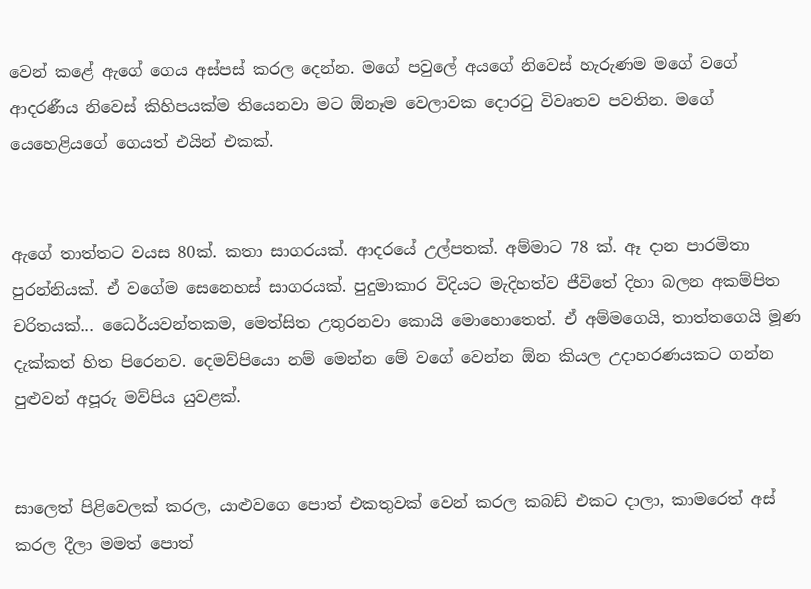වෙන් කළේ ඇගේ ගෙය අස්පස් කරල දෙන්න. මගේ පවුලේ අයගේ නිවෙස් හැරුණම මගේ වගේ ආදරණීය නිවෙස් කිහිපයක්ම තියෙනවා මට ඕනෑම වෙලාවක දොරටු විවෘතව පවතින. මගේ යෙහෙළියගේ ගෙයත් එයින් එකක්.


ඇගේ තාත්තට වයස 80ක්. කතා සාගරයක්. ආදරයේ උල්පතක්. අම්මාට 78 ක්. ඈ දාන පාරමිතා පුරන්නියක්. ඒ වගේම සෙනෙහස් සාගරයක්. පුදුමාකාර විදියට මැදිහත්ව ජීවිතේ දිහා බලන අකම්පිත චරිතයක්... ධෛර්යවන්තකම, මෙත්සිත උතුරනවා කොයි මොහොතෙත්. ඒ අම්මගෙයි, තාත්ත‍ගෙයි මූණ දැක්කත් හිත පිරෙනව. දෙමව්පියො නම් මෙන්න මේ වගේ වෙන්න ඕන කියල උදාහරණයකට ගන්න පුළුවන් අපූරු මව්පිය යුවළක්.


සාලෙත් පිළිවෙලක් කරල, යාළුවගෙ පොත් එකතුවක් ‍වෙන් කරල කබඩ් එකට දාලා, කාමරෙත් අස් කරල දීලා මමත් පොත්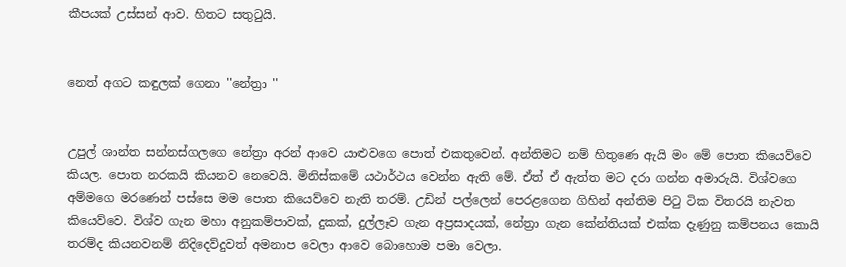කීපයක් උස්සන් ආව. හිතට සතුටුයි.


නෙත් අගට කඳුලක් ගෙනා ''නේත්‍රා ''


උපුල් ශාන්ත සන්නස්ගලගෙ නේත්‍රා අරන් ආවෙ යාළුවගෙ පොත් එකතුවෙන්. අන්තිමට නම් හිතුණෙ ඇයි මං මේ පොත කියෙව්වෙ කියල. පොත නරකයි කියනව නෙවෙයි. මිනිස්කමේ යථාර්ථය වෙන්න ඇති‍ මේ. ඒත් ඒ ඇත්ත මට දරා ගන්න අමාරුයි. විශ්වගෙ අම්මගෙ මරණෙන් පස්සෙ මම පොත කියෙව්වෙ නැති තරම්. උඩින් පල්ලෙන් පෙරළගෙන ගිහින් අන්තිම පිටු ටික විතරයි නැවත කියෙව්වෙ. විශ්ව ගැන මහා අනුකම්පාවක්, දුකක්, දුල්ලෑව ගැන අප්‍රසාදයක්, නේත්‍රා ගැන කේන්තියක් එක්ක දැණුනු කම්පනය කොයි තරම්ද කියනවනම් නිදිදෙව්දුවත් අමනාප වෙලා ආවෙ බොහොම පමා වෙලා.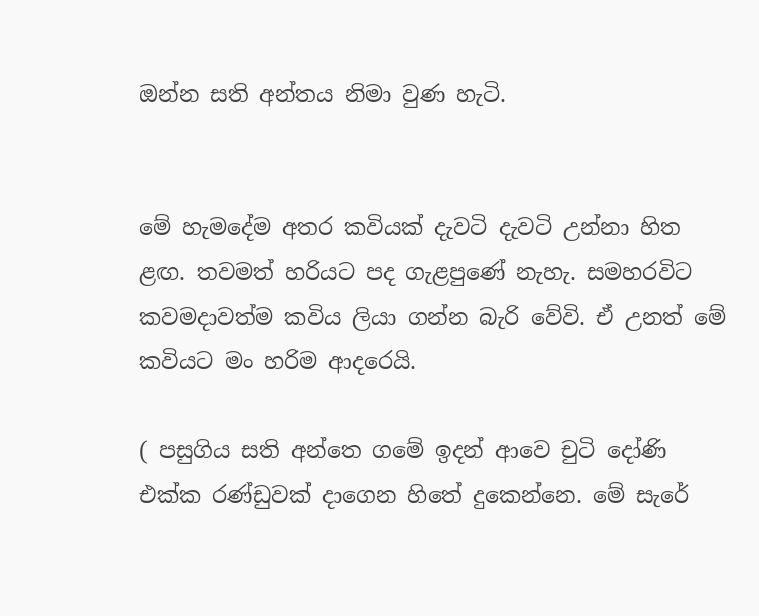ඔන්න සති අන්තය නිමා වුණ හැටි.


මේ හැමදේම අතර කවියක් දැවටි දැවටි උන්නා හිත ළඟ. තවමත් හරියට පද ගැළපුණේ නැහැ. සමහරවි‍ට කවමදාවත්ම කවිය ලියා ගන්න බැරි වේවි. ඒ උනත් මේ කවියට මං හරිම ආදරෙයි.

( පසුගිය සති අන්තෙ ගමේ ඉදන් ආවෙ චුටි දෝණි එක්ක රණ්ඩුවක් දාගෙන හිතේ දුකෙන්නෙ. මේ සැරේ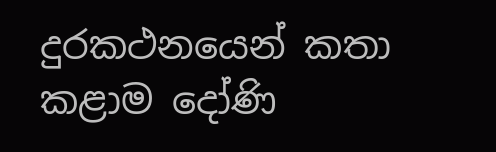දුරකථනයෙන් කතා කළාම දෝණි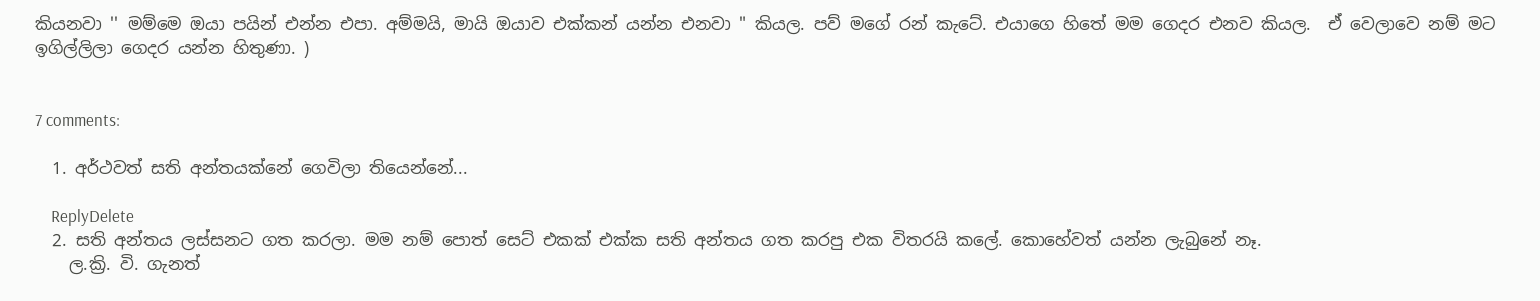කියනවා '' මම්මෙ ඔයා පයින් එන්න එපා. අම්මයි, මායි ඔයාව එක්කන් යන්න එනවා " කියල. පව් මගේ රන් කැටේ. එයාගෙ හිතේ මම ගෙදර එනව කියල.  ඒ වෙලාවෙ නම් මට ඉගිල්ලිලා ගෙදර යන්න හිතුණා. )


7 comments:

  1. අර්ථවත් සති අන්තයක්නේ ගෙවිලා තියෙන්නේ...

    ReplyDelete
  2. සති අන්තය ලස්සනට ගත කරලා. මම නම් පොත් සෙට් එකක් එක්ක සති අන්තය ගත කරපු එක විතරයි කලේ. කොහේවත් යන්න ලැබුනේ නෑ.
    ල.ක්‍රි. වි. ගැනත්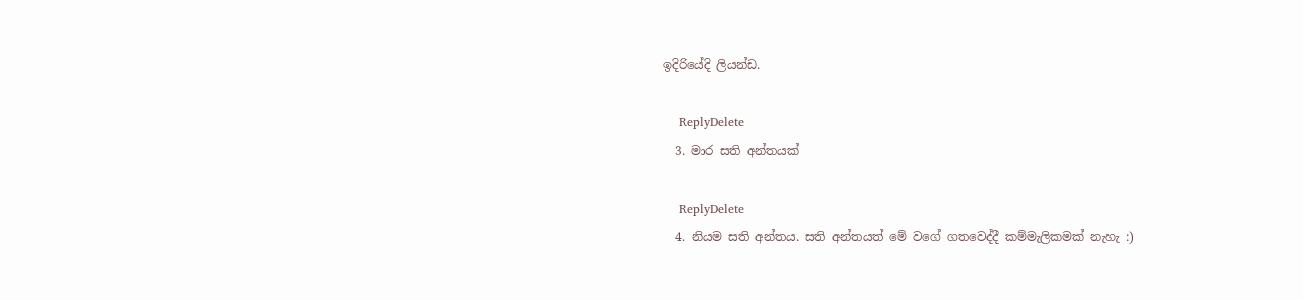ඉදිරියේදි ලියන්ඩ.

    ReplyDelete
  3. මාර සති අන්තයක්

    ReplyDelete
  4. නියම සති අන්තය. සති අන්තයත් මේ වගේ ගතවෙද්දී කම්මැලිකමක් නැහැ :)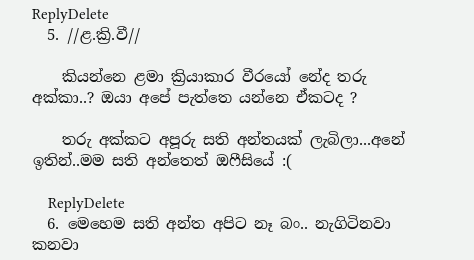ReplyDelete
  5. //ළ.ක්‍රි.වී//

    කියන්නෙ ළමා ක්‍රියාකාර වීරයෝ නේද තරු අක්කා..? ඔයා අපේ පැත්තෙ යන්නෙ ඒකටද ?

    තරු අක්කට අපූරු සති අන්තයක් ලැබිලා...අනේ ඉතින්..මම සති අන්තෙත් ඔෆීසියේ :(

    ReplyDelete
  6. මෙහෙම සති අන්ත අපිට නෑ බං.. නැගිටිනවා කනවා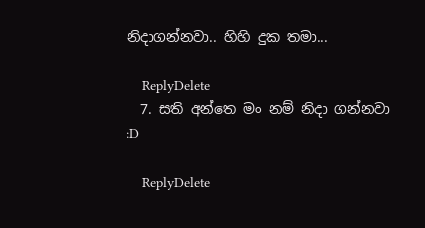නිදාගන්නවා.. හිහි දුක තමා...

    ReplyDelete
  7. සති අන්තෙ මං නම් නිදා ගන්නවා :D

    ReplyDelete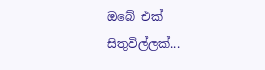ඔබේ එක් සිතුවිල්ලක්...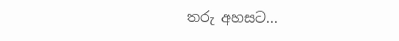තරු අහසට...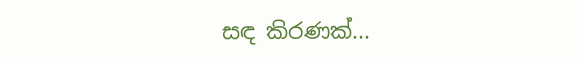සඳ කිරණක්...